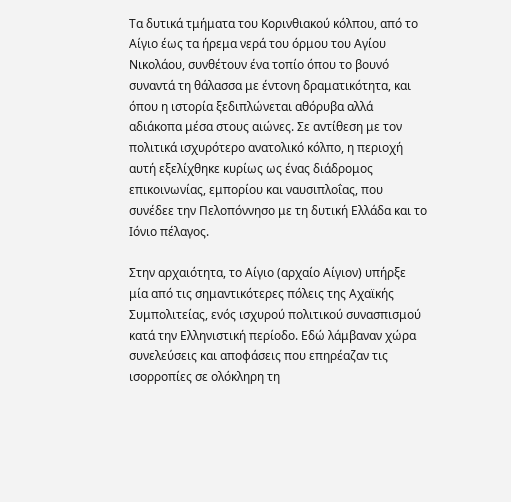Τα δυτικά τμήματα του Κορινθιακού κόλπου, από το Αίγιο έως τα ήρεμα νερά του όρμου του Αγίου Νικολάου, συνθέτουν ένα τοπίο όπου το βουνό συναντά τη θάλασσα με έντονη δραματικότητα, και όπου η ιστορία ξεδιπλώνεται αθόρυβα αλλά αδιάκοπα μέσα στους αιώνες. Σε αντίθεση με τον πολιτικά ισχυρότερο ανατολικό κόλπο, η περιοχή αυτή εξελίχθηκε κυρίως ως ένας διάδρομος επικοινωνίας, εμπορίου και ναυσιπλοΐας, που συνέδεε την Πελοπόννησο με τη δυτική Ελλάδα και το Ιόνιο πέλαγος.

Στην αρχαιότητα, το Αίγιο (αρχαίο Αίγιον) υπήρξε μία από τις σημαντικότερες πόλεις της Αχαϊκής Συμπολιτείας, ενός ισχυρού πολιτικού συνασπισμού κατά την Ελληνιστική περίοδο. Εδώ λάμβαναν χώρα συνελεύσεις και αποφάσεις που επηρέαζαν τις ισορροπίες σε ολόκληρη τη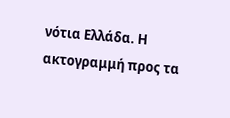νότια Ελλάδα. Η ακτογραμμή προς τα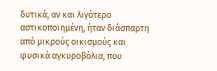δυτικά, αν και λιγότερο αστικοποιημένη, ήταν διάσπαρτη από μικρούς οικισμούς και φυσικά αγκυροβόλια, που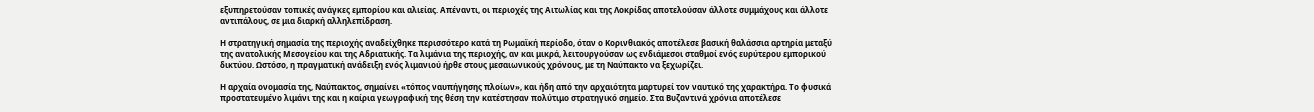εξυπηρετούσαν τοπικές ανάγκες εμπορίου και αλιείας. Απέναντι, οι περιοχές της Αιτωλίας και της Λοκρίδας αποτελούσαν άλλοτε συμμάχους και άλλοτε αντιπάλους, σε μια διαρκή αλληλεπίδραση.

Η στρατηγική σημασία της περιοχής αναδείχθηκε περισσότερο κατά τη Ρωμαϊκή περίοδο, όταν ο Κορινθιακός αποτέλεσε βασική θαλάσσια αρτηρία μεταξύ της ανατολικής Μεσογείου και της Αδριατικής. Τα λιμάνια της περιοχής, αν και μικρά, λειτουργούσαν ως ενδιάμεσοι σταθμοί ενός ευρύτερου εμπορικού δικτύου. Ωστόσο, η πραγματική ανάδειξη ενός λιμανιού ήρθε στους μεσαιωνικούς χρόνους, με τη Ναύπακτο να ξεχωρίζει.

Η αρχαία ονομασία της, Ναύπακτος, σημαίνει «τόπος ναυπήγησης πλοίων», και ήδη από την αρχαιότητα μαρτυρεί τον ναυτικό της χαρακτήρα. Το φυσικά προστατευμένο λιμάνι της και η καίρια γεωγραφική της θέση την κατέστησαν πολύτιμο στρατηγικό σημείο. Στα Βυζαντινά χρόνια αποτέλεσε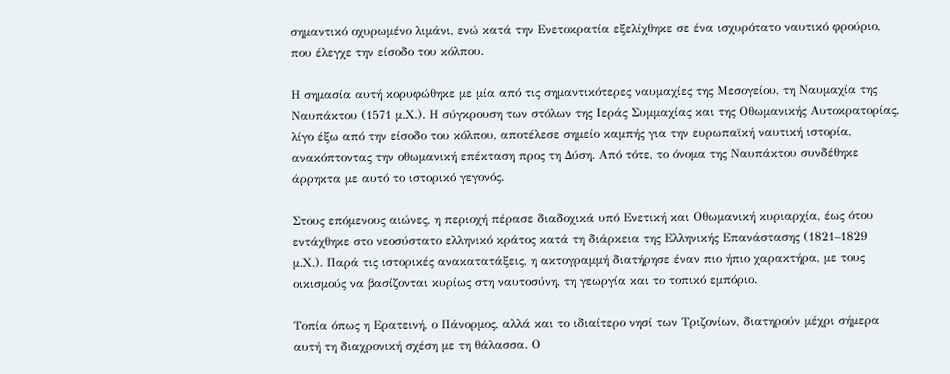σημαντικό οχυρωμένο λιμάνι, ενώ κατά την Ενετοκρατία εξελίχθηκε σε ένα ισχυρότατο ναυτικό φρούριο, που έλεγχε την είσοδο του κόλπου.

Η σημασία αυτή κορυφώθηκε με μία από τις σημαντικότερες ναυμαχίες της Μεσογείου, τη Ναυμαχία της Ναυπάκτου (1571 μ.Χ.). Η σύγκρουση των στόλων της Ιεράς Συμμαχίας και της Οθωμανικής Αυτοκρατορίας, λίγο έξω από την είσοδο του κόλπου, αποτέλεσε σημείο καμπής για την ευρωπαϊκή ναυτική ιστορία, ανακόπτοντας την οθωμανική επέκταση προς τη Δύση. Από τότε, το όνομα της Ναυπάκτου συνδέθηκε άρρηκτα με αυτό το ιστορικό γεγονός.

Στους επόμενους αιώνες, η περιοχή πέρασε διαδοχικά υπό Ενετική και Οθωμανική κυριαρχία, έως ότου εντάχθηκε στο νεοσύστατο ελληνικό κράτος κατά τη διάρκεια της Ελληνικής Επανάστασης (1821–1829 μ.Χ.). Παρά τις ιστορικές ανακατατάξεις, η ακτογραμμή διατήρησε έναν πιο ήπιο χαρακτήρα, με τους οικισμούς να βασίζονται κυρίως στη ναυτοσύνη, τη γεωργία και το τοπικό εμπόριο.

Τοπία όπως η Ερατεινή, ο Πάνορμος, αλλά και το ιδιαίτερο νησί των Τριζονίων, διατηρούν μέχρι σήμερα αυτή τη διαχρονική σχέση με τη θάλασσα. Ο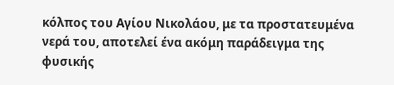κόλπος του Αγίου Νικολάου, με τα προστατευμένα νερά του, αποτελεί ένα ακόμη παράδειγμα της φυσικής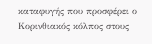καταφυγής που προσφέρει ο Κορινθιακός κόλπος στους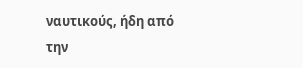ναυτικούς, ήδη από την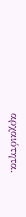αρχαιότητα.